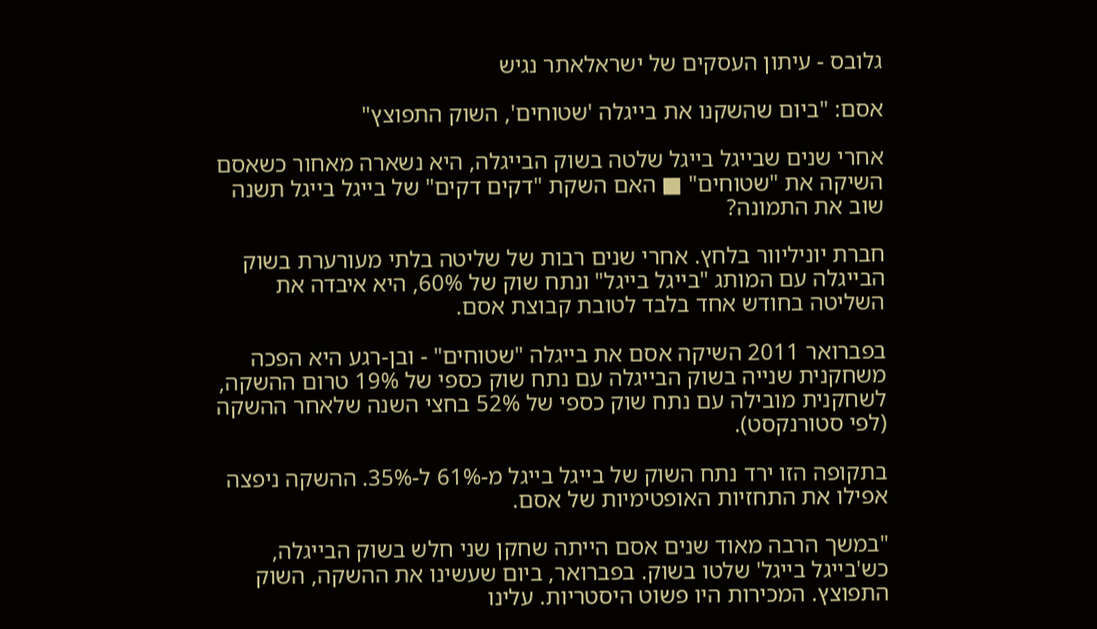גלובס - עיתון העסקים של ישראלאתר נגיש

אסם: "ביום שהשקנו את בייגלה 'שטוחים', השוק התפוצץ"

אחרי שנים שבייגל בייגל שלטה בשוק הבייגלה, היא נשארה מאחור כשאסם השיקה את "שטוחים" ■ האם השקת "דקים דקים" של בייגל בייגל תשנה שוב את התמונה?

חברת יוניליוור בלחץ. אחרי שנים רבות של שליטה בלתי מעורערת בשוק הבייגלה עם המותג "בייגל בייגל" ונתח שוק של 60%, היא איבדה את השליטה בחודש אחד בלבד לטובת קבוצת אסם.

בפברואר 2011 השיקה אסם את בייגלה "שטוחים" - ובן-רגע היא הפכה משחקנית שנייה בשוק הבייגלה עם נתח שוק כספי של 19% טרום ההשקה, לשחקנית מובילה עם נתח שוק כספי של 52% בחצי השנה שלאחר ההשקה (לפי סטורנקסט).

בתקופה הזו ירד נתח השוק של בייגל בייגל מ-61% ל-35%. ההשקה ניפצה אפילו את התחזיות האופטימיות של אסם.

"במשך הרבה מאוד שנים אסם הייתה שחקן שני חלש בשוק הבייגלה, כש'בייגל בייגל' שלטו בשוק. בפברואר, ביום שעשינו את ההשקה, השוק התפוצץ. המכירות היו פשוט היסטריות. עלינו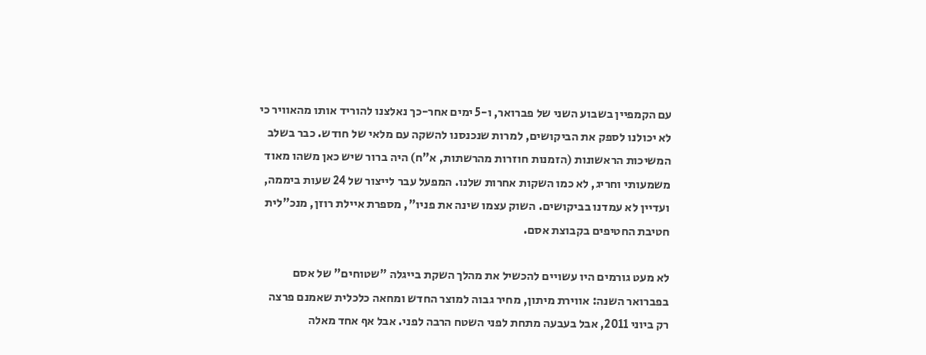עם הקמפיין בשבוע השני של פברואר, ו-5 ימים אחר-כך נאלצנו להוריד אותו מהאוויר כי לא יכולנו לספק את הביקושים, למרות שנכנסנו להשקה עם מלאי של חודש. כבר בשלב המשיכות הראשונות (הזמנות חוזרות מהרשתות, א"ח) היה ברור שיש כאן משהו מאוד משמעותי וחריג, לא כמו השקות אחרות שלנו. המפעל עבר לייצור של 24 שעות ביממה, ועדיין לא עמדנו בביקושים. השוק עצמו שינה את פניו", מספרת איילת רוזן, מנכ"לית חטיבת החטיפים בקבוצת אסם.

לא מעט גורמים היו עשויים להכשיל את מהלך השקת בייגלה "שטוחים" של אסם בפברואר השנה: אווירת מיתון, מחיר גבוה למוצר החדש ומחאה כלכלית שאמנם פרצה רק ביוני 2011, אבל בעבעה מתחת לפני השטח הרבה לפני. אבל אף אחד מאלה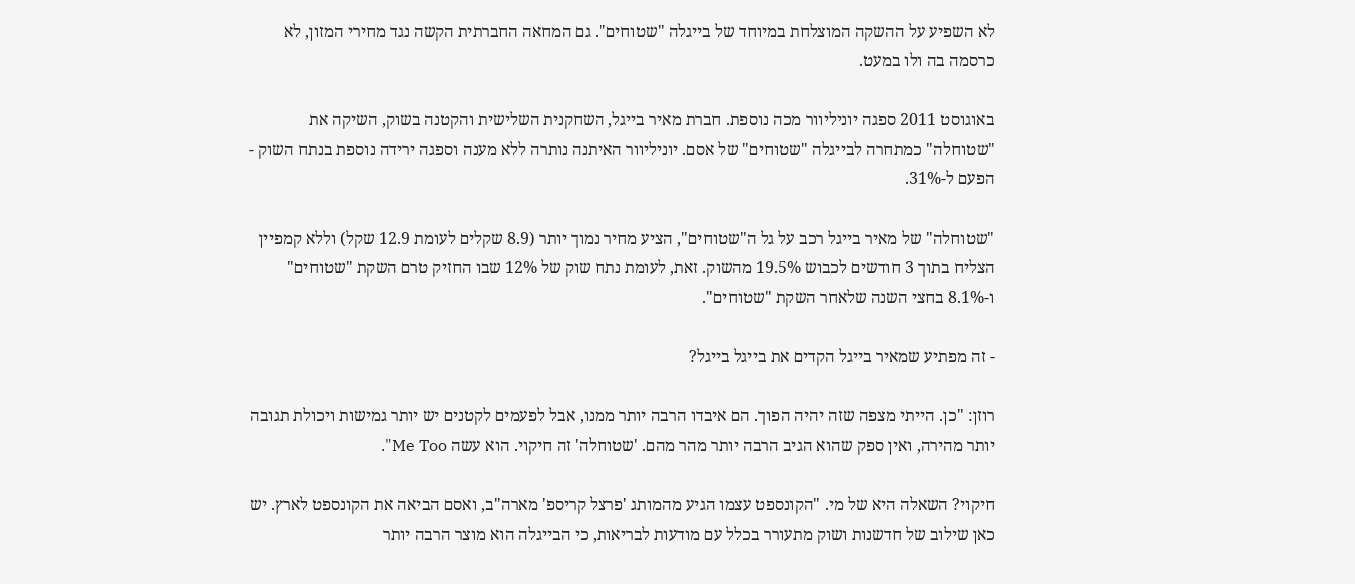לא השפיע על ההשקה המוצלחת במיוחד של בייגלה "שטוחים". גם המחאה החברתית הקשה נגד מחירי המזון, לא כרסמה בה ולו במעט.

באוגוסט 2011 ספגה יוניליוור מכה נוספת. חברת מאיר בייגל, השחקנית השלישית והקטנה בשוק, השיקה את "שטוחלה" כמתחרה לבייגלה "שטוחים" של אסם. יוניליוור האיתנה נותרה ללא מענה וספגה ירידה נוספת בנתח השוק - הפעם ל-31%.

"שטוחלה" של מאיר בייגל רכב על גל ה"שטוחים", הציע מחיר נמוך יותר (8.9 שקלים לעומת 12.9 שקל) וללא קמפיין הצליח בתוך 3 חודשים לכבוש 19.5% מהשוק. זאת, לעומת נתח שוק של 12% שבו החזיק טרם השקת "שטוחים" ו-8.1% בחצי השנה שלאחר השקת "שטוחים".

- זה מפתיע שמאיר בייגל הקדים את בייגל בייגל?

רוזן: "כן. הייתי מצפה שזה יהיה הפוך. הם איבדו הרבה יותר ממנו, אבל לפעמים לקטנים יש יותר גמישות ויכולת תגובה יותר מהירה, ואין ספק שהוא הגיב הרבה יותר מהר מהם. 'שטוחלה' זה חיקוי. הוא עשה Me Too".

חיקוי? השאלה היא של מי. "הקונספט עצמו הגיע מהמותג 'פרצל קריספ' מארה"ב, ואסם הביאה את הקונספט לארץ. יש כאן שילוב של חדשנות ושוק מתעורר בכלל עם מודעות לבריאות, כי הבייגלה הוא מוצר הרבה יותר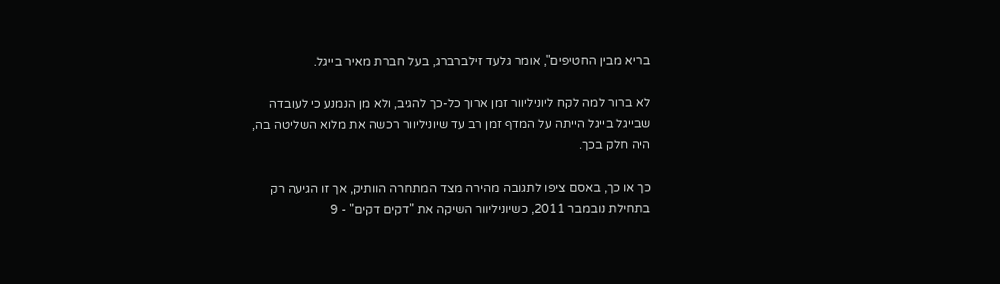בריא מבין החטיפים", אומר גלעד זילברברג, בעל חברת מאיר בייגל.

לא ברור למה לקח ליוניליוור זמן ארוך כל-כך להגיב, ולא מן הנמנע כי לעובדה שבייגל בייגל הייתה על המדף זמן רב עד שיוניליוור רכשה את מלוא השליטה בה, היה חלק בכך.

כך או כך, באסם ציפו לתגובה מהירה מצד המתחרה הוותיק, אך זו הגיעה רק בתחילת נובמבר 2011, כשיוניליוור השיקה את "דקים דקים" - 9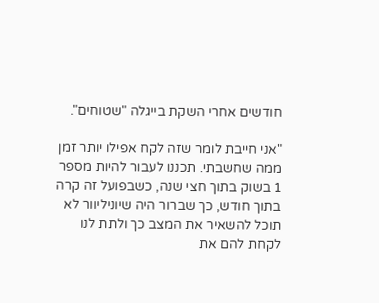חודשים אחרי השקת בייגלה "שטוחים".

"אני חייבת לומר שזה לקח אפילו יותר זמן ממה שחשבתי. תכננו לעבור להיות מספר 1 בשוק בתוך חצי שנה, כשבפועל זה קרה בתוך חודש, כך שברור היה שיוניליוור לא תוכל להשאיר את המצב כך ולתת לנו לקחת להם את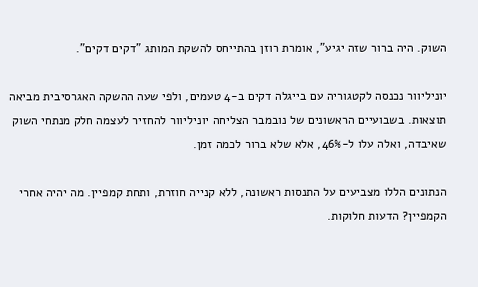השוק. היה ברור שזה יגיע", אומרת רוזן בהתייחס להשקת המותג "דקים דקים".

יוניליוור נכנסה לקטגוריה עם בייגלה דקים ב-4 טעמים, ולפי שעה ההשקה האגרסיבית מביאה תוצאות. בשבועיים הראשונים של נובמבר הצליחה יוניליוור להחזיר לעצמה חלק מנתחי השוק שאיבדה, ואלה עלו ל-46%, אלא שלא ברור לכמה זמן.

הנתונים הללו מצביעים על התנסות ראשונה, ללא קנייה חוזרת, ותחת קמפיין. מה יהיה אחרי הקמפיין? הדעות חלוקות.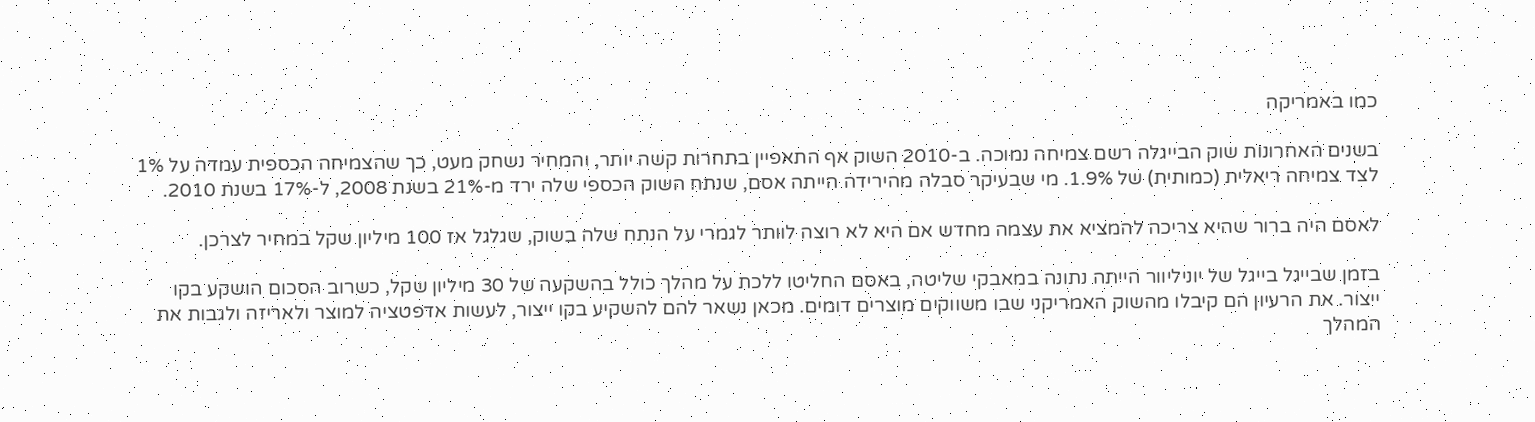כמו באמריקה

בשנים האחרונות שוק הבייגלה רשם צמיחה נמוכה. ב-2010 השוק אף התאפיין בתחרות קשה יותר, והמחיר נשחק מעט, כך שהצמיחה הכספית עמדה על 1% לצד צמיחה ריאלית (כמותית) של 1.9%. מי שבעיקר סבלה מהירידה הייתה אסם, שנתח השוק הכספי שלה ירד מ-21% בשנת 2008, ל-17% בשנת 2010.

לאסם היה ברור שהיא צריכה להמציא את עצמה מחדש אם היא לא רוצה לוותר לגמרי על הנתח שלה בשוק, שגלגל אז 100 מיליון שקל במחיר לצרכן.

בזמן שבייגל בייגל של יוניליוור הייתה נתונה במאבקי שליטה, באסם החליטו ללכת על מהלך כולל בהשקעה של 30 מיליון שקל, כשרוב הסכום הושקע בקו ייצור. את הרעיון הם קיבלו מהשוק האמריקני שבו משווקים מוצרים דומים. מכאן נשאר להם להשקיע בקו ייצור, לעשות אדפטציה למוצר ולאריזה ולגבות את המהלך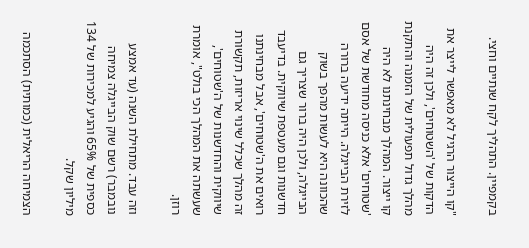בקמפיין. התהליך לקח שנתיים וחצי.

"קו הייצור הרגיל לא מאפשר לייצר את הדקות של 'השטוחים', ולכן זה היה מהלך גדול תפעולית של הזמנה והתקנת קו ייצור. המהלך מבחינתנו לא היה 'שטוחים' אלא כניסה מחודשת של אסם לזירת הבייגלה. הייתה ידיעה ברורה שהכוונה היא לעשות מהפך בשוק הבייגלה, ולכן היה ברור שצריך גם חדשנות וגם מעטפת שיווקית. בדיעבד רואים את ה'שטוחים', אבל מבחינתנו זה מהלך שכלל שינוי אריזות, תקשורת שיווקית והחדשנות של ה'שטוחים', שעשתה את המהלך הכי בולט", אומרת רוזן.

וזה עבד. מתחילת השנה (עד אמצע נובמבר) רשם שוק הבייגלה צמיחה כספית של 65% והגיע למכירות של 134 מיליון שקל.

הצמיחה הריאלית (כמותית) הסתכמה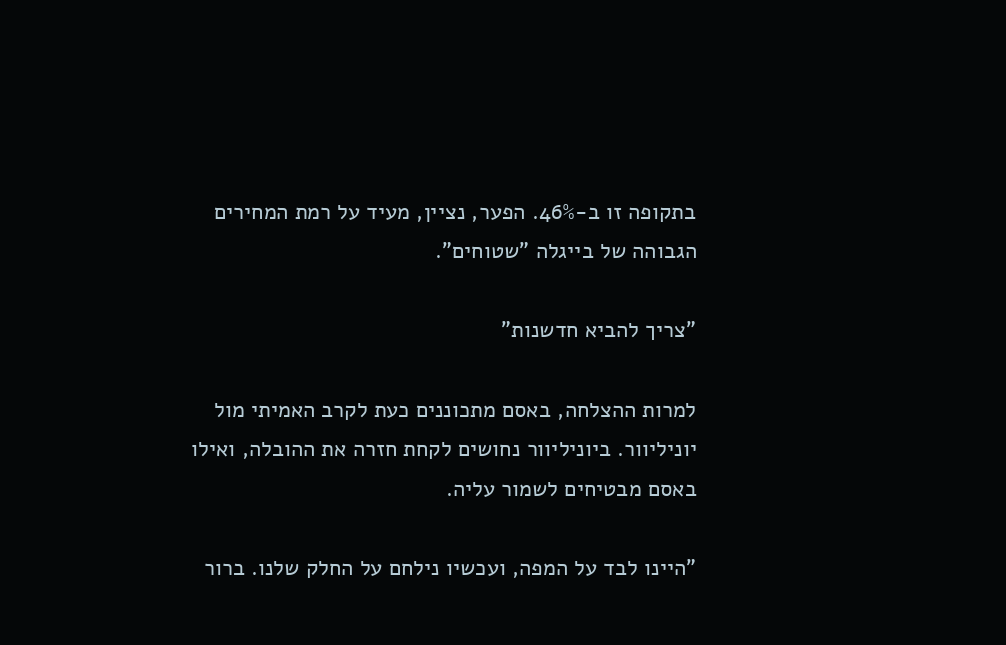בתקופה זו ב-46%. הפער, נציין, מעיד על רמת המחירים הגבוהה של בייגלה "שטוחים".

"צריך להביא חדשנות"

למרות ההצלחה, באסם מתכוננים כעת לקרב האמיתי מול יוניליוור. ביוניליוור נחושים לקחת חזרה את ההובלה, ואילו באסם מבטיחים לשמור עליה.

"היינו לבד על המפה, ועכשיו נילחם על החלק שלנו. ברור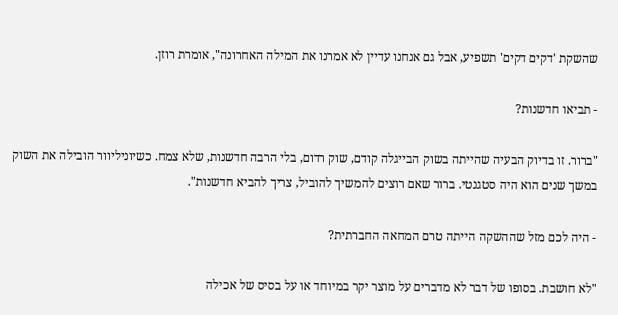שהשקת 'דקים דקים' תשפיע, אבל גם אנחנו עדיין לא אמרנו את המילה האחרונה", אומרת רוזן.

- תביאו חדשנות?

"ברור. זו בדיוק הבעיה שהייתה בשוק הבייגלה קודם, שוק רדום, בלי הרבה חדשנות, שלא צמח. כשיוניליוור הובילה את השוק במשך שנים הוא היה סטגנטי. ברור שאם רוצים להמשיך להוביל, צריך להביא חדשנות".

- היה לכם מזל שההשקה הייתה טרם המחאה החברתית?

"לא חושבת. בסופו של דבר לא מדברים על מוצר יקר במיוחד או על בסיס של אכילה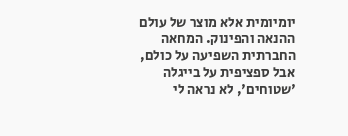יומיומית אלא מוצר של עולם ההנאה והפינוק. המחאה החברתית השפיעה על כולם, אבל ספציפית על בייגלה 'שטוחים', לא נראה לי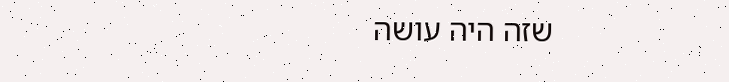שזה היה עושה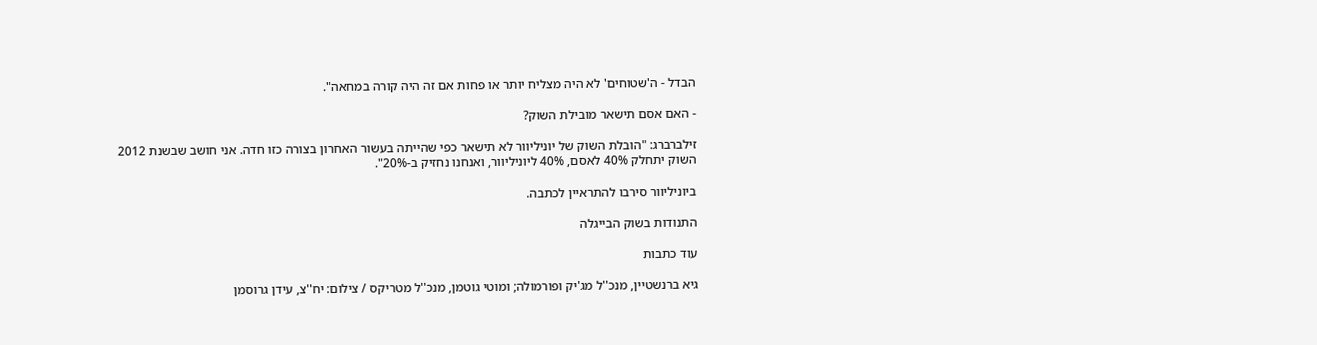הבדל - ה'שטוחים' לא היה מצליח יותר או פחות אם זה היה קורה במחאה".

- האם אסם תישאר מובילת השוק?

זילברברג: "הובלת השוק של יוניליוור לא תישאר כפי שהייתה בעשור האחרון בצורה כזו חדה. אני חושב שבשנת 2012 השוק יתחלק 40% לאסם, 40% ליוניליוור, ואנחנו נחזיק ב-20%".

ביוניליוור סירבו להתראיין לכתבה.

התנודות בשוק הבייגלה

עוד כתבות

גיא ברנשטיין, מנכ''ל מג'יק ופורמולה; ומוטי גוטמן, מנכ''ל מטריקס / צילום: יח''צ, עידן גרוסמן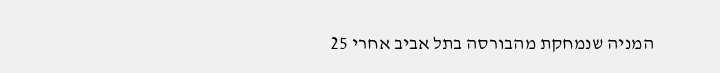המניה שנמחקת מהבורסה בתל אביב אחרי 25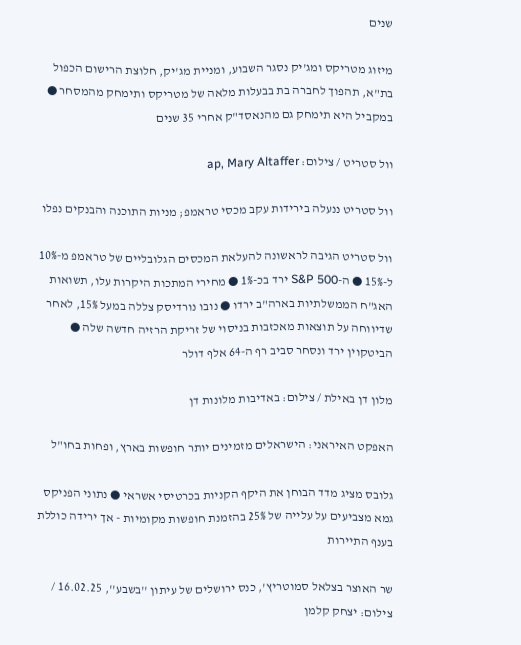שנים

מיזוג מטריקס ומג'יק נסגר השבוע, ומניית מג'יק, חלוצת הרישום הכפול בת"א, תהפוך לחברה בת בבעלות מלאה של מטריקס ותימחק מהמסחר ● במקביל היא תימחק גם מהנאסד"ק אחרי 35 שנים

וול סטריט / צילום: ap, Mary Altaffer

וול סטריט ננעלה בירידות עקב מכסי טראמפ; מניות התוכנה והבנקים נפלו

וול סטריט הגיבה לראשונה להעלאת המכסים הגלובליים של טראמפ מ-10% ל-15% ● ה-S&P 500 ירד בכ-1% ● מחירי המתכות היקרות עלו, תשואות האג"ח הממשלתיות בארה"ב ירדו ● נובו נורדיסק צללה במעל 15%, לאחר שדיווחה על תוצאות מאכזבות בניסוי של זריקת הרזיה חדשה שלה ● הביטקוין ירד ונסחר סביב רף ה-64 אלף דולר

מלון דן באילת / צילום: באדיבות מלונות דן

האפקט האיראני: הישראלים מזמינים יותר חופשות בארץ, ופחות בחו"ל

גלובס מציג מדד הבוחן את היקף הקניות בכרטיסי אשראי ● נתוני הפניקס גמא מצביעים על עלייה של 25% בהזמנת חופשות מקומיות - אך ירידה כוללת בענף התיירות

שר האוצר בצלאל סמוטריץ', כנס ירושלים של עיתון ''בשבע'', 16.02.25 / צילום: יצחק קלמן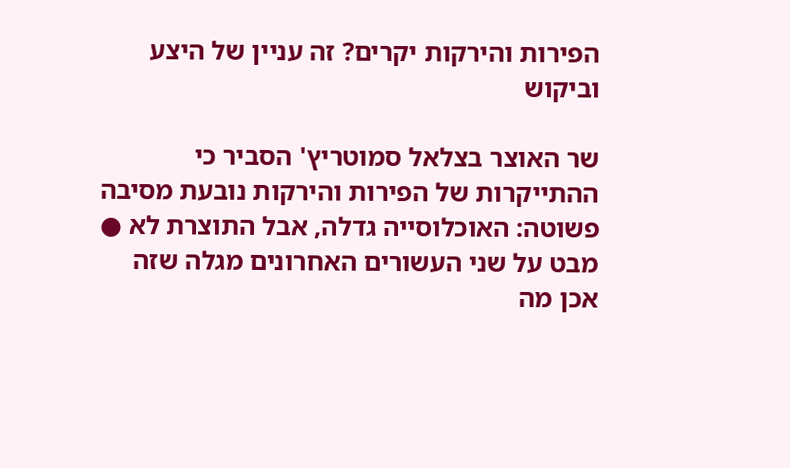הפירות והירקות יקרים? זה עניין של היצע וביקוש

שר האוצר בצלאל סמוטריץ' הסביר כי ההתייקרות של הפירות והירקות נובעת מסיבה פשוטה: האוכלוסייה גדלה, אבל התוצרת לא ● מבט על שני העשורים האחרונים מגלה שזה אכן מה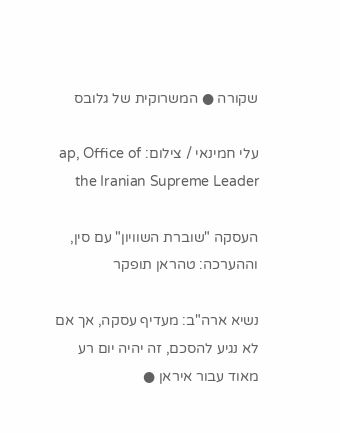שקורה ● המשרוקית של גלובס

עלי חמינאי / צילום: ap, Office of the Iranian Supreme Leader

העסקה "שוברת השוויון" עם סין, וההערכה: טהראן תופקר

נשיא ארה"ב: מעדיף עסקה, אך אם לא נגיע להסכם, זה יהיה יום רע מאוד עבור איראן ●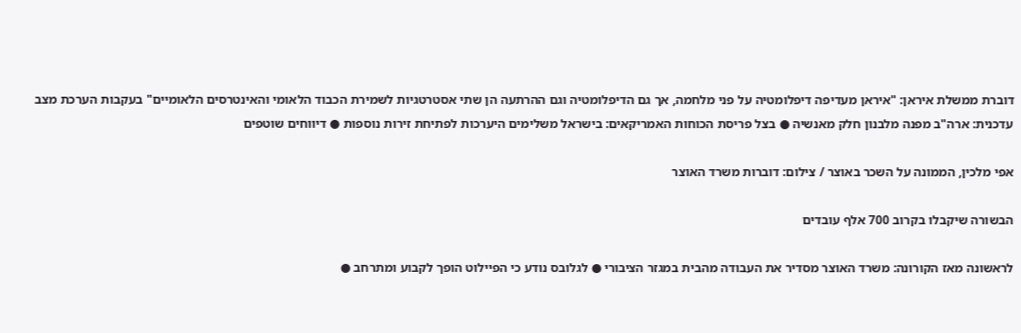דוברת ממשלת איראן: "איראן מעדיפה דיפלומטיה על פני מלחמה, אך גם הדיפלומטיה וגם ההרתעה הן שתי אסטרטגיות לשמירת הכבוד הלאומי והאינטרסים הלאומיים" בעקבות הערכת מצב עדכנית: ארה"ב מפנה מלבנון חלק מאנשיה ● בצל פריסת הכוחות האמריקאים: בישראל משלימים היערכות לפתיחת זירות נוספות ● דיווחים שוטפים

אפי מלכין, הממונה על השכר באוצר / צילום: דוברות משרד האוצר

הבשורה שיקבלו בקרוב 700 אלף עובדים

לראשונה מאז הקורונה: משרד האוצר מסדיר את העבודה מהבית במגזר הציבורי ● לגלובס נודע כי הפיילוט הופך לקבוע ומתרחב ●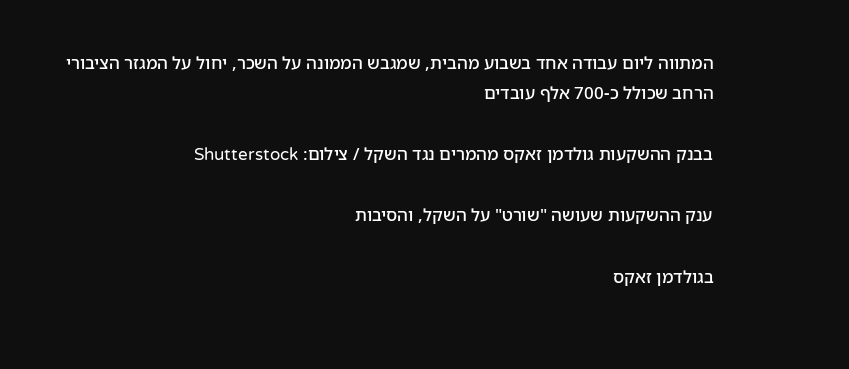המתווה ליום עבודה אחד בשבוע מהבית, שמגבש הממונה על השכר, יחול על המגזר הציבורי הרחב שכולל כ-700 אלף עובדים

בבנק ההשקעות גולדמן זאקס מהמרים נגד השקל / צילום: Shutterstock

ענק ההשקעות שעושה "שורט" על השקל, והסיבות

בגולדמן זאקס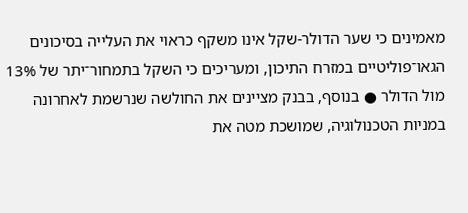מאמינים כי שער הדולר-שקל אינו משקף כראוי את העלייה בסיכונים הגאו־פוליטיים במזרח התיכון, ומעריכים כי השקל בתמחור־יתר של 13% מול הדולר ● בנוסף, בבנק מציינים את החולשה שנרשמת לאחרונה במניות הטכנולוגיה, שמושכת מטה את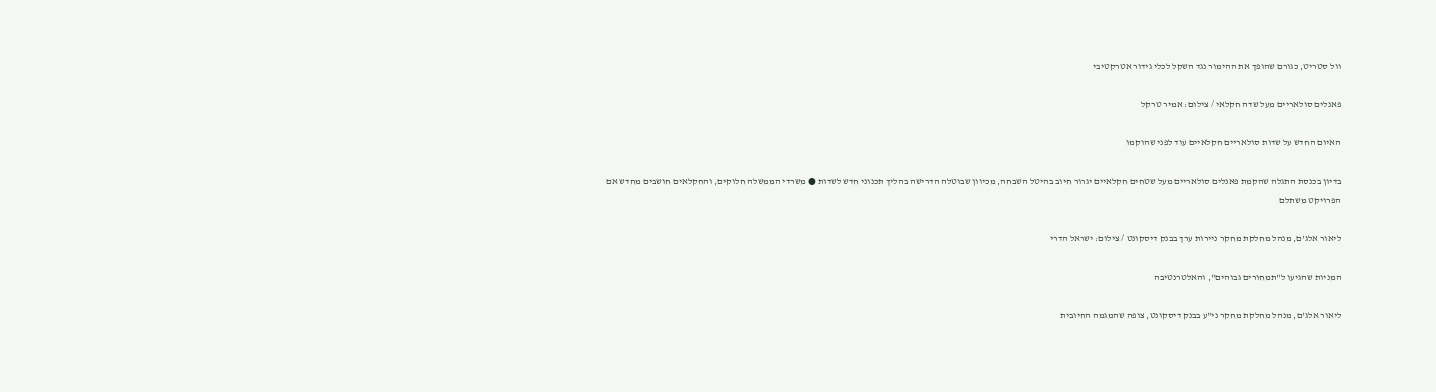וול סטריט, כגורם שהופך את ההימור נגד השקל לכלי גידור אטרקטיבי

פאנלים סולאריים מעל שדה חקלאי / צילום: אמיר טרקל

האיום החדש על שדות סולאריים חקלאיים עוד לפני שהוקמו

בדיון בכנסת התגלה שהקמת פאנלים סולאריים מעל שטחים חקלאיים יגרור חיוב בהיטל השבחה, מכיוון שבוטלה הדרישה בהליך תכנוני חדש לשדות ● משרדי הממשלה חלוקים, והחקלאים חושבים מחדש אם הפרויקט משתלם

ליאור אלג'ם, מנהל מחלקת מחקר ניירות ערך בבנק דיסקונט / צילום: ישראל הדרי

המניות שהגיעו ל"תמחורים גבוהים", והאלטרנטיבה

ליאור אלג'ם, מנהל מחלקת מחקר ני"ע בבנק דיסקונט, צופה שהמגמה החיובית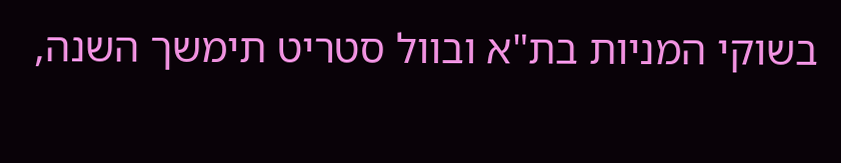בשוקי המניות בת"א ובוול סטריט תימשך השנה,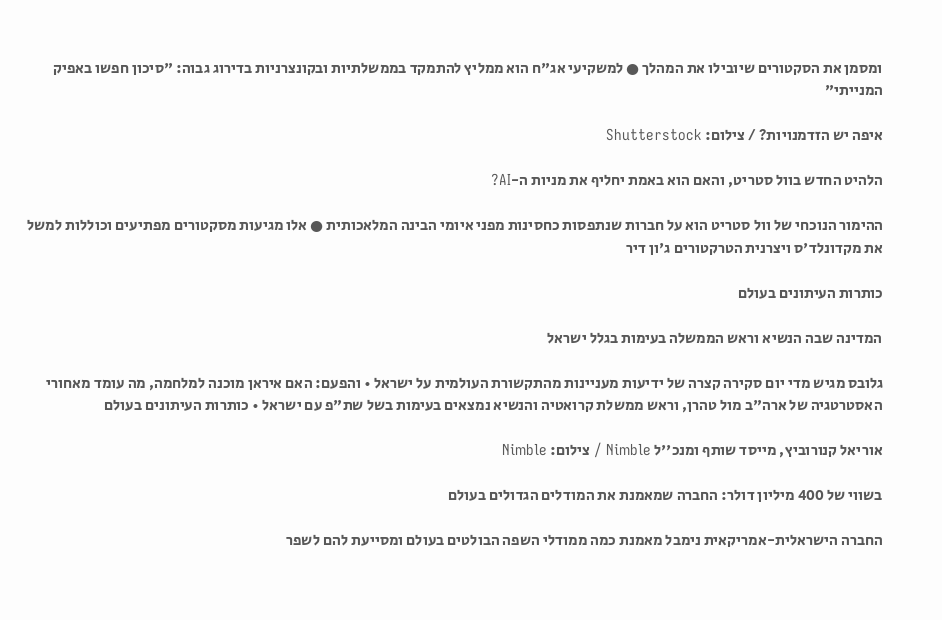ומסמן את הסקטורים שיובילו את המהלך ● למשקיעי אג"ח הוא ממליץ להתמקד בממשלתיות ובקונצרניות בדירוג גבוה: "סיכון חפשו באפיק המנייתי"

איפה יש הזדמנויות? / צילום: Shutterstock

הלהיט החדש בוול סטריט, והאם הוא באמת יחליף את מניות ה-AI?

ההימור הנוכחי של וול סטריט הוא על חברות שנתפסות כחסינות מפני איומי הבינה המלאכותית ● אלו מגיעות מסקטורים מפתיעים וכוללות למשל את מקדונלד'ס ויצרנית הטרקטורים ג'ון דיר

כותרות העיתונים בעולם

המדינה שבה הנשיא וראש הממשלה בעימות בגלל ישראל

גלובס מגיש מדי יום סקירה קצרה של ידיעות מעניינות מהתקשורת העולמית על ישראל • והפעם: האם איראן מוכנה למלחמה, מה עומד מאחורי האסטרטגיה של ארה"ב מול טהרן, וראש ממשלת קרואטיה והנשיא נמצאים בעימות בשל שת"פ עם ישראל • כותרות העיתונים בעולם

אוריאל קנורוביץ, מייסד שותף ומנכ''ל Nimble / צילום: Nimble

בשווי של 400 מיליון דולר: החברה שמאמנת את המודלים הגדולים בעולם

החברה הישראלית-אמריקאית נימבל מאמנת כמה ממודלי השפה הבולטים בעולם ומסייעת להם לשפר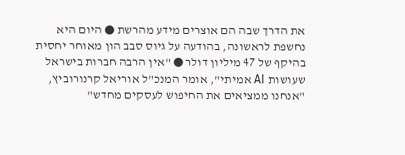את הדרך שבה הם אוצרים מידע מהרשת ● היום היא נחשפת לראשונה, בהודעה על גיוס סבב הון מאוחר יחסית בהיקף של 47 מיליון דולר ● "אין הרבה חברות בישראל שעושות AI אמיתי", אומר המנכ"ל אוריאל קרנורוביץ, "אנחנו ממציאים את החיפוש לעסקים מחדש"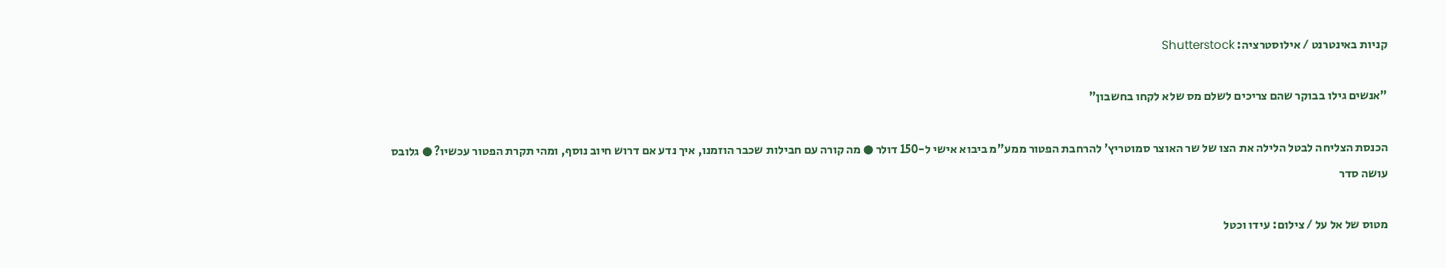קניות באינטרנט / אילוסטרציה: Shutterstock

"אנשים גילו בבוקר שהם צריכים לשלם מס שלא לקחו בחשבון"

הכנסת הצליחה לבטל הלילה את הצו של שר האוצר סמוטריץ' להרחבת הפטור ממע"מ ביבוא אישי ל-150 דולר ● מה קורה עם חבילות שכבר הוזמנו, איך נדע אם דרוש חיוב נוסף, ומהי תקרת הפטור עכשיו? ● גלובס עושה סדר

מטוס של אל על / צילום: עידו וכטל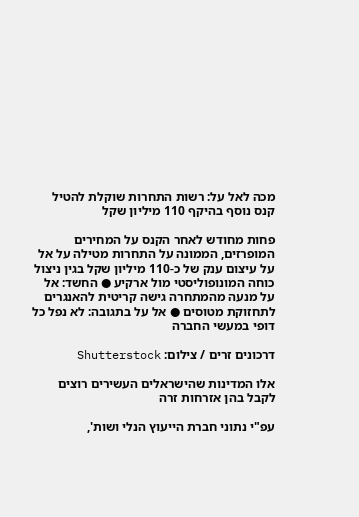מכה לאל על: רשות התחרות שוקלת להטיל קנס נוסף בהיקף 110 מיליון שקל

פחות מחודש לאחר הקנס על המחירים המופרזים, הממונה על התחרות מטילה על אל על עיצום ענק של כ-110 מיליון שקל בגין ניצול כוחה המונופוליסטי מול ארקיע ● החשד: אל על מנעה מהמתחרה גישה קריטית להאנגרים לתחזוקת מטוסים ● אל על בתגובה: לא נפל כל דופי במעשי החברה

דרכונים זרים / צילום: Shutterstock

אלו המדינות שהישראלים העשירים רוצים לקבל בהן אזרחות זרה

עפ"י נתוני חברת הייעוץ הנלי ושות',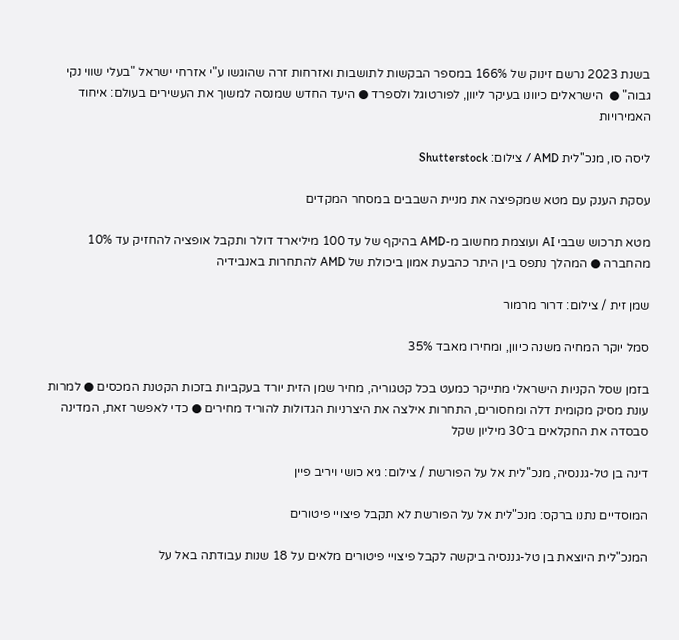בשנת 2023 נרשם זינוק של 166% במספר הבקשות לתושבות ואזרחות זרה שהוגשו ע"י אזרחי ישראל "בעלי שווי נקי גבוה" ●  הישראלים כיוונו בעיקר ליוון, לפורטוגל ולספרד ● היעד החדש שמנסה למשוך את העשירים בעולם: איחוד האמירויות

ליסה סו, מנכ''לית AMD / צילום: Shutterstock

עסקת הענק עם מטא שמקפיצה את מניית השבבים במסחר המקדים

מטא תרכוש שבבי AI ועוצמת מחשוב מ-AMD בהיקף של עד 100 מיליארד דולר ותקבל אופציה להחזיק עד 10% מהחברה ● המהלך נתפס בין היתר כהבעת אמון ביכולת של AMD להתחרות באנבידיה

שמן זית / צילום: דרור מרמור

סמל יוקר המחיה משנה כיוון, ומחירו מאבד 35%

בזמן שסל הקניות הישראלי מתייקר כמעט בכל קטגוריה, מחיר שמן הזית יורד בעקביות בזכות הקטנת המכסים ● למרות עונת מסיק מקומית דלה ומחסורים, התחרות אילצה את היצרניות הגדולות להוריד מחירים ● כדי לאפשר זאת, המדינה סבסדה את החקלאים ב־30 מיליון שקל

דינה בן טל-גננסיה, מנכ''לית אל על הפורשת / צילום: גיא כושי ויריב פיין

המוסדיים נתנו ברקס: מנכ"לית אל על הפורשת לא תקבל פיצויי פיטורים

המנכ"לית היוצאת בן טל-גננסיה ביקשה לקבל פיצויי פיטורים מלאים על 18 שנות עבודתה באל על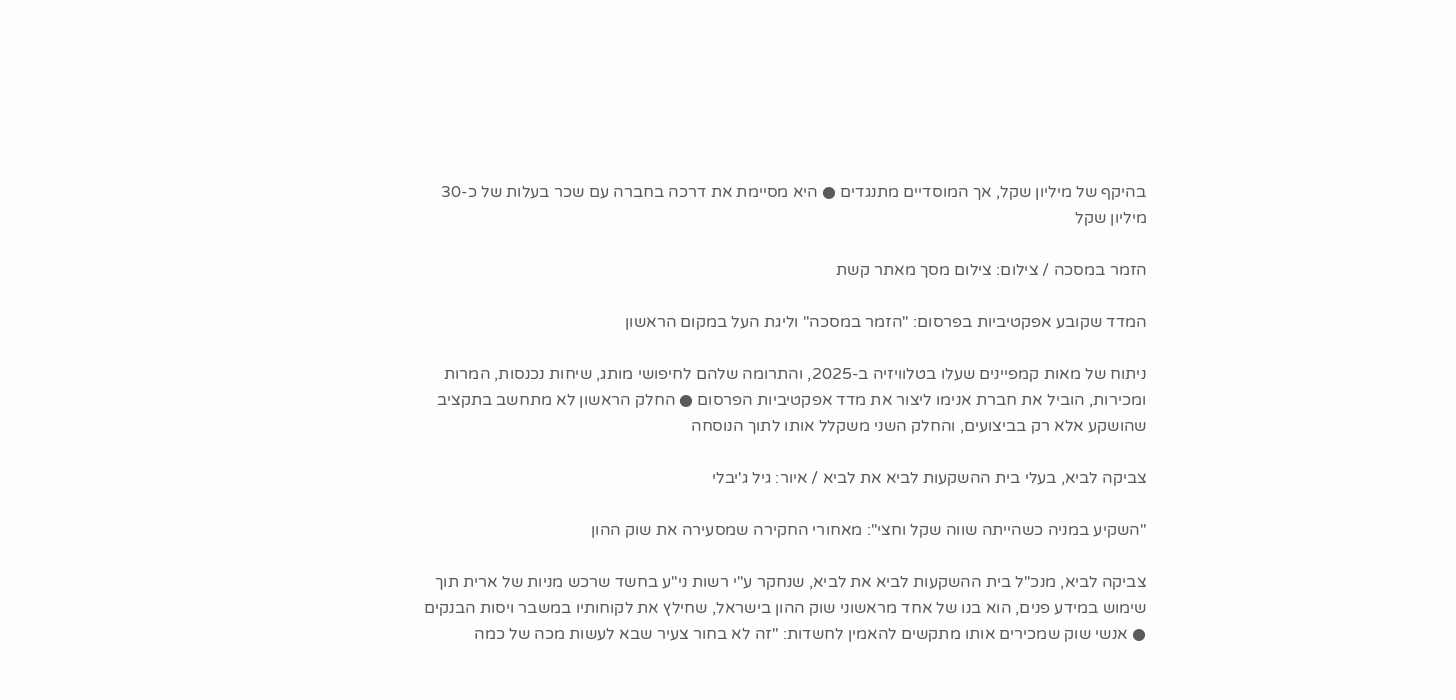בהיקף של מיליון שקל, אך המוסדיים מתנגדים ● היא מסיימת את דרכה בחברה עם שכר בעלות של כ-30 מיליון שקל

הזמר במסכה / צילום: צילום מסך מאתר קשת

המדד שקובע אפקטיביות בפרסום: "הזמר במסכה" וליגת העל במקום הראשון

ניתוח של מאות קמפיינים שעלו בטלוויזיה ב-2025, והתרומה שלהם לחיפושי מותג, שיחות נכנסות, המרות ומכירות, הוביל את חברת אנימו ליצור את מדד אפקטיביות הפרסום ● החלק הראשון לא מתחשב בתקציב שהושקע אלא רק בביצועים, והחלק השני משקלל אותו לתוך הנוסחה

צביקה לביא, בעלי בית ההשקעות לביא את לביא / איור: גיל ג'יבלי

"השקיע במניה כשהייתה שווה שקל וחצי": מאחורי החקירה שמסעירה את שוק ההון

צביקה לביא, מנכ"ל בית ההשקעות לביא את לביא, שנחקר ע"י רשות ני"ע בחשד שרכש מניות של ארית תוך שימוש במידע פנים, הוא בנו של אחד מראשוני שוק ההון בישראל, שחילץ את לקוחותיו במשבר ויסות הבנקים ● אנשי שוק שמכירים אותו מתקשים להאמין לחשדות: "זה לא בחור צעיר שבא לעשות מכה של כמה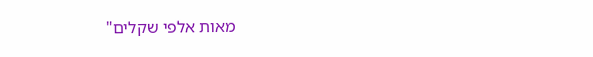מאות אלפי שקלים"